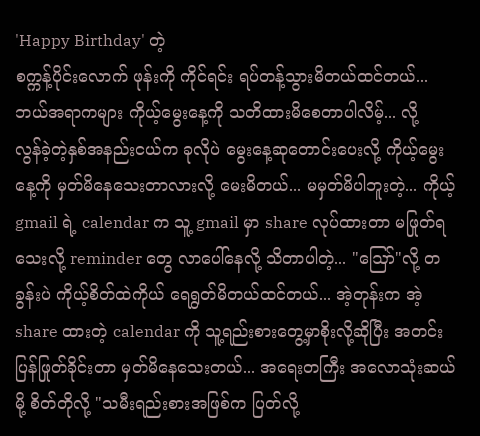'Happy Birthday' တဲ့
စက္ကန့်ပိုင်းလောက် ဖုန်းကို ကိုင်ရင်း ရပ်တန့်သွားမိတယ်ထင်တယ်...
ဘယ်အရာကများ ကိုယ့်မွေးနေ့ကို သတိထားမိစေတာပါလိမ့်... လို့
လွန်ခဲ့တဲ့နှစ်အနည်းငယ်က ခုလိုပဲ မွေးနေ့ဆုတောင်းပေးလို့ ကိုယ့်မွေးနေ့ကို မှတ်မိနေသေးတာလားလို့ မေးမိတယ်... မမှတ်မိပါဘူးတဲ့... ကိုယ့် gmail ရဲ့ calendar က သူ့ gmail မှာ share လုပ်ထားတာ မဖြုတ်ရသေးလို့ reminder တွေ လာပေါ်နေလို့ သိတာပါတဲ့... "ဪ"လို့ တခွန်းပဲ ကိုယ့်စိတ်ထဲကိုယ် ရေရွတ်မိတယ်ထင်တယ်... အဲ့တုန်းက အဲ့ share ထားတဲ့ calendar ကို သူ့ရည်းစားတွေ့မှာစိုးလို့ဆိုပြီး အတင်းပြန်ဖြုတ်ခိုင်းတာ မှတ်မိနေသေးတယ်... အရေးတကြီး အလောသုံးဆယ်မို့ စိတ်တိုလို့ "သမီးရည်းစားအဖြစ်က ပြတ်လို့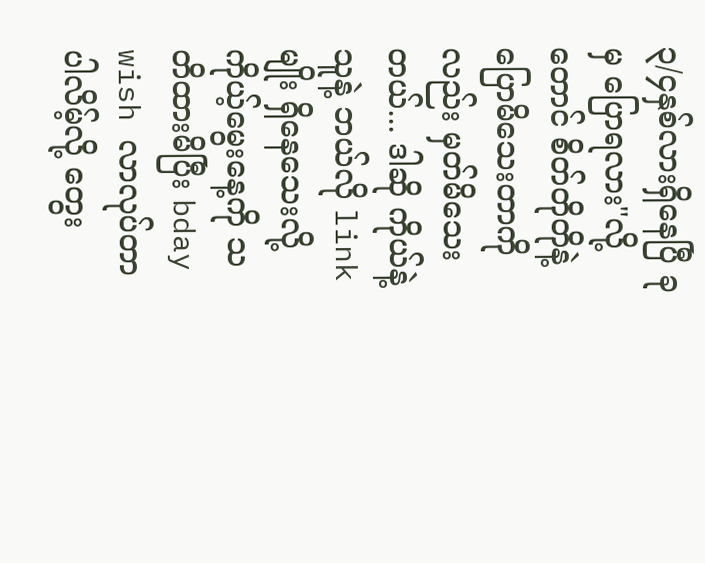၃/၄နှစ်လားရှိနေပြီ ခုမှ ပြောရလား"လို့တောင် စိတ်တိုတိုနဲ့ ပြောမိသေးတာကိုလည်း မှတ်မိသေးတယ်... ဒါဆို ကိုယ်နဲ့သူနဲ့ ဘယ်လို link မျိုး ရှိနေသေးလို့ ကိုယ့်မွေးနေ့ကို သတိထားမိပြီး bday wish လာလုပ်တာပါလိမ့်လို့ တွေး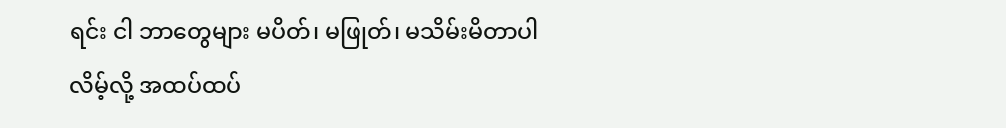ရင်း ငါ ဘာတွေများ မပိတ်၊ မဖြုတ်၊ မသိမ်းမိတာပါလိမ့်လို့ အထပ်ထပ်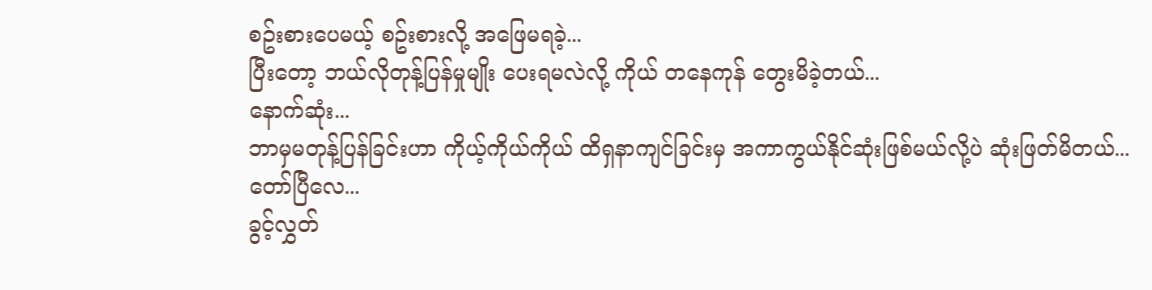စဥ်းစားပေမယ့် စဥ်းစားလို့ အဖြေမရခဲ့...
ပြီးတော့ ဘယ်လိုတုန့်ပြန်မှုမျိုး ပေးရမလဲလို့ ကိုယ် တနေကုန် တွေးမိခဲ့တယ်...
နောက်ဆုံး...
ဘာမှမတုန့်ပြန်ခြင်းဟာ ကိုယ့်ကိုယ်ကိုယ် ထိရှနာကျင်ခြင်းမှ အကာကွယ်နိုင်ဆုံးဖြစ်မယ်လို့ပဲ ဆုံးဖြတ်မိတယ်...
တော်ပြီလေ...
ခွင့်လွှတ်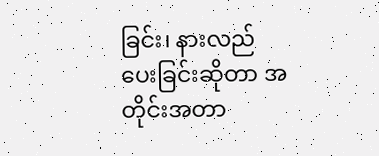ခြင်း၊ နားလည်ပေးခြင်းဆိုတာ အတိုင်းအတာ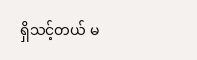ရှိသင့်တယ် မ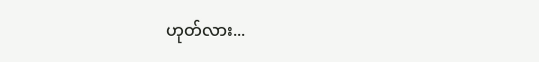ဟုတ်လား...